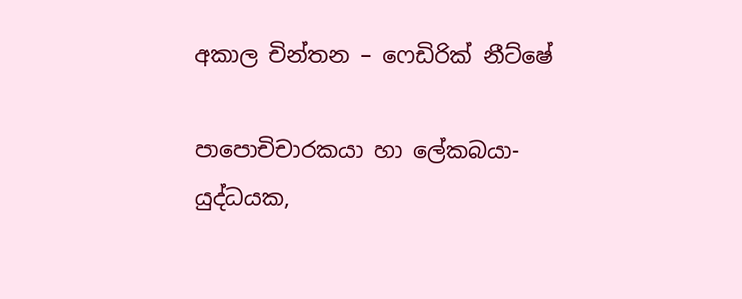අකාල චින්තන – ෆෙඩිරික් නීට්ෂේ

පාපොචිචාරකයා හා ලේකබයා-
යුද්ධයක,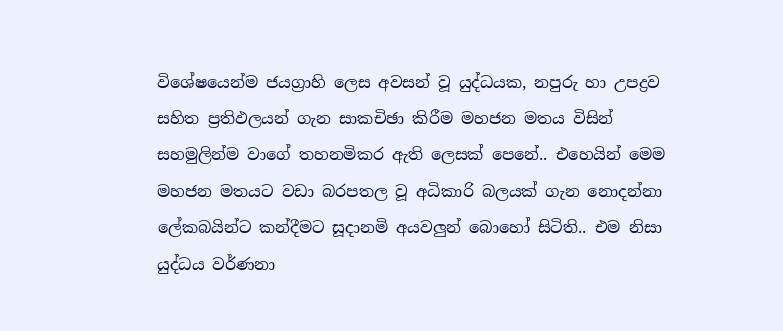විශේෂයෙන්ම ජයග්‍රාහි ලෙස අවසන් වූ යුද්ධයක, නපුරු හා උපද්‍රව සහිත ප්‍රතිඵලයන් ගැන සාකචිඡා කිරීම මහජන මතය විසින් සහමුලින්ම වාගේ තහනමිකර ඇති ලෙසක් පෙනේ.. එහෙයින් මෙම මහජන මතයට වඩා බරපතල වූ අධිකාරි බලයක් ගැන නොදන්නා ලේකබයින්ට කන්දීමට සූදානමි අයවලුන් බොහෝ සිටිති.. එම නිසා යුද්ධය වර්ණනා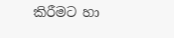කිරීමට හා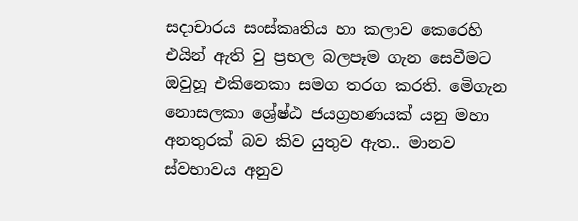සදාචාරය සංස්කෘතිය හා කලාව කෙරෙහි එයින් ඇති වු ප්‍රභල බලපෑම ගැන සෙවීමට ඔවුහූ එකිනෙකා සමග තරග කරති. මෙිගැන නොසලකා ශ්‍රේෂ්ඨ ජයග්‍රහණයක් යනු මහා අනතුරක් බව කිව යුතුව ඇත.. මානව ස්වභාවය අනුව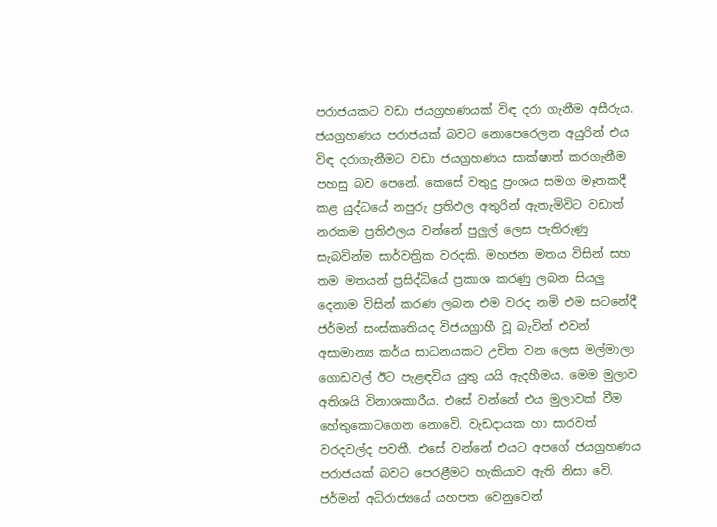පරාජයකට වඩා ජයග්‍රහණයක් විඳ දරා ගැනීම අසීරුය. ජයග්‍රහණය පරාජයක් බවට නොපෙරෙලන අයුරින් එය විඳ දරාගැනීමට වඩා ජයග්‍රහණය සාක්ෂාත් කරගැනීම පහසු බව පෙනේ. කෙසේ වතුදු ප්‍රංශය සමග මෑතකදී කළ යුද්ධයේ නපුරු ප්‍රතිඵල අතුරින් ඇතැමිවිට වඩාත් නරකම ප්‍රතිඵලය වන්නේ පුලුල් ලෙස පැතිරුණු සැබවින්ම සාර්වත්‍රික වරදකි. මහජන මතය විසින් සහ තම මතයන් ප්‍රසිද්ධියේ ප්‍රකාශ කරණු ලබන සියලු දෙනාම විසින් කරණ ලබන එම වරද නමි එම සටනේදී ජර්මන් සංස්කෘතියද විජයග්‍රාහී වූ බැවින් එවන් අසාමාන්‍ය කර්ය සාධනයකට උචිත වන ලෙස මල්මාලා ගොඩවල් ඊට පැළඳවිය යුතු යයි ඇදහීමය. මෙම මුලාව අතිශයි විනාශකාරීය. එසේ වන්නේ එය මුලාවක් වීම හේතුකොටගෙන නොවෙි. වැඩදායක හා සාරවත් වරදවල්ද පවතී. එසේ වන්නේ එයට අපගේ ජයග්‍රහණය පරාජයක් බවට පෙරළීමට හැකියාව ඇති නිසා වෙි. ජර්මන් අධිරාජ්‍යයේ යහපත වෙනුවෙන්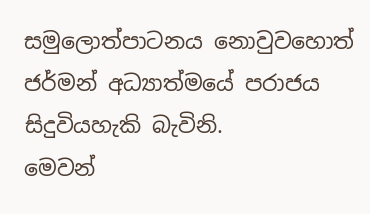සමුලොත්පාටනය නොවුවහොත් ජර්මන් අධ්‍යාත්මයේ පරාජය සිදුවියහැකි බැවිනි.
මෙවන්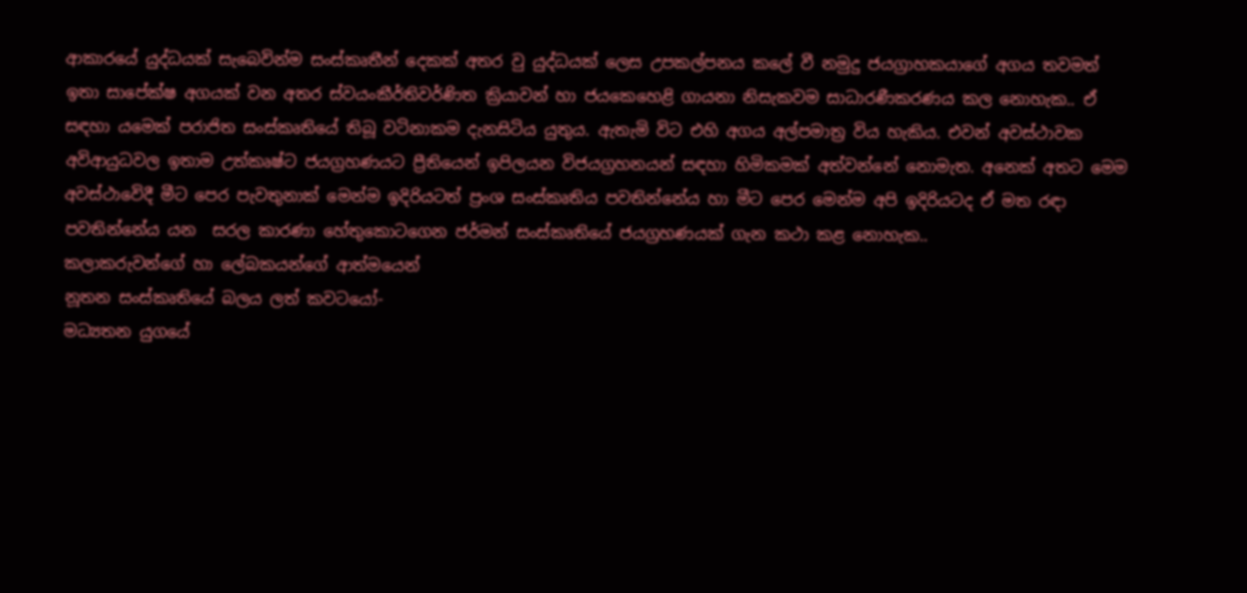ආකාරයේ යුද්ධයක් සැබෙවින්ම සංස්කෘතීන් දෙකක් අතර වු යුද්ධයක් ලෙස උපකල්පනය කලේ වී නමුදු ජයග්‍රාහකයාගේ අගය තවමත් ඉතා සාපේක්ෂ අගයක් වන අතර ස්වයංකීර්තිවර්ණිත ක්‍රියාවන් හා ජයකෙහෙළි ගායනා නිසැකවම සාධාරණීකරණය කල නොහැක.. ඒ සඳහා යමෙක් පරාජිත සංස්කෘතියේ තිබූ වටිනාකම දැනසිටිය යුතුය. ඇතැමි විට එහි අගය අල්පමාත්‍ර විය හැකිය. එවන් අවස්ථාවක අවිආයුධවල ඉතාම උත්කෘෂ්ට ජයග්‍රහණයට ප්‍රීතියෙන් ඉපිලයන විජයග්‍රහනයන් සඳහා හිමිකමක් අත්වන්නේ නොමැත. අනෙක් අතට මෙම අවස්ථාවෙිදී මීට පෙර පැවතුනාක් මෙන්ම ඉදිරියටත් ප්‍රංශ සංස්කෘතිය පවතින්නේය හා මීට පෙර මෙන්ම අපි ඉදිරියටද ඒ මත රඳා පවතින්නේය යන  සරල කාරණා හේතුකොටගෙන ජර්මන් සංස්කෘතියේ ජයග්‍රහණයක් ගැන කථා කළ නොහැක..
ක‍‍ලාකරුවන්ගේ හා ලේබකයන්ගේ ආත්මයෙන්
නූතන සංස්කෘතියේ බලය ලත් කවටයෝ-
මධ්‍යතන යුගයේ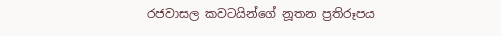රජවාසල කවටයින්ගේ නූතන ප්‍රතිරූපය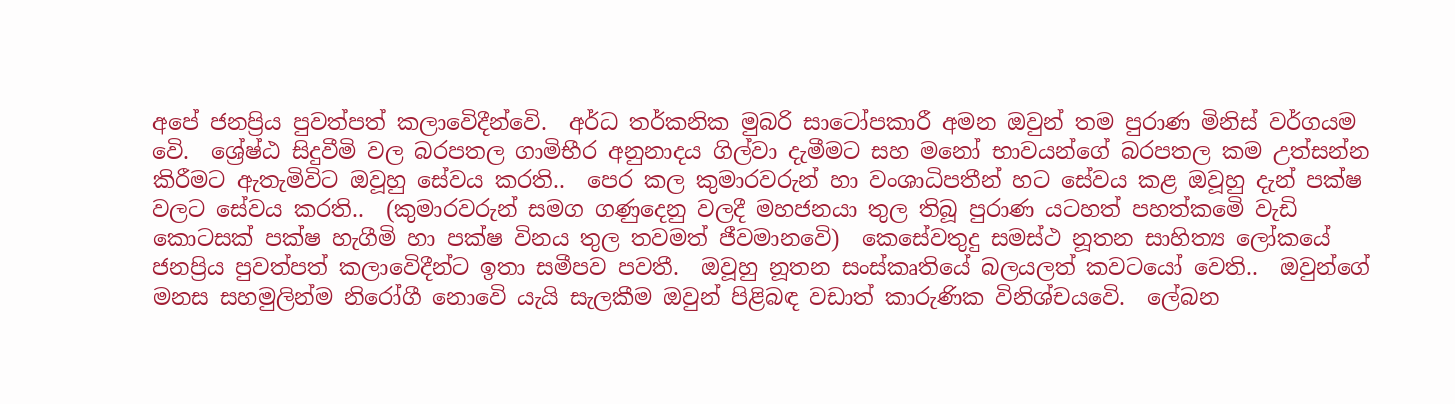අපේ ජනප්‍රිය පුවත්පත් කලාවෙිදීන්වෙි.  අර්ධ තර්කනික මුබරි සාටෝපකාරී අමන ඔවුන් තම පුරාණ මිනිස් වර්ගයම වෙි.  ශ්‍රේෂ්ඨ සිදුවීමි වල බරපතල ගාමිභීර අනුනාදය ගිල්වා දැමීමට සහ මනෝ භාවයන්ගේ බරපතල කම උත්සන්න කිරීමට ඇතැමිවිට ඔවූහු සේවය කරති..  පෙර කල කුමාරවරුන් හා වංශාධිපතීන් හට සේවය කළ ඔවූහු දැන් පක්ෂ වලට සේවය කරති..  (කුමාරවරුන් සමග ගණුදෙනු වලදී මහජනයා තුල තිබූ පුරාණ යටහත් පහත්කමෙි වැඩි කොටසක් පක්ෂ හැගීමි හා පක්ෂ විනය තුල තවමත් ජීවමානවෙි)  කෙසේවතුදු සමස්ථ නූතන සාහිත්‍ය ලෝකයේ ජනප්‍රිය පුවත්පත් කලාවෙිදීන්ට ඉතා සමීපව පවතී.  ඔවූහු නූතන සංස්කෘතියේ බලයලත් කවටයෝ වෙති..  ඔවුන්ගේ මනස සහමුලින්ම නිරෝගී නොවෙි යැයි සැලකීම ඔවුන් පිළිබඳ වඩාත් කාරුණික විනිශ්චයවෙි.  ලේබන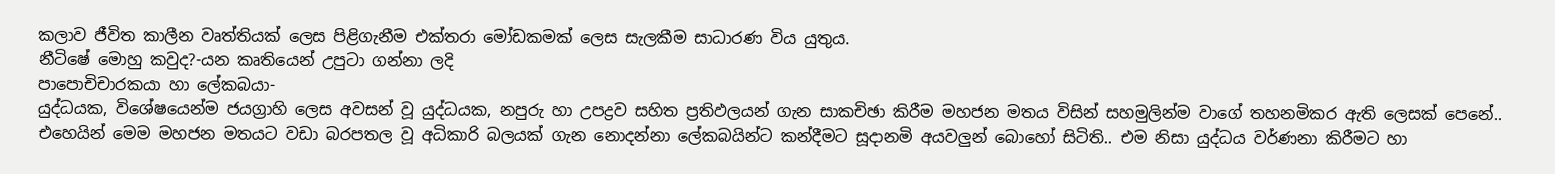කලාව ජීවිත කාලීන වෘත්තියක් ලෙස පිළිගැනීම එක්තරා මෝඩකමක් ලෙස සැලකීම සාධාරණ විය යුතුය.
නීටිෂේ මොහු කවුද?-යන කෘතියෙන් උපුටා ගන්නා ලදි
පාපොචිචාරකයා හා ලේකබයා-
යුද්ධයක, විශේෂයෙන්ම ජයග්‍රාහි ලෙස අවසන් වූ යුද්ධයක, නපුරු හා උපද්‍රව සහිත ප්‍රතිඵලයන් ගැන සාකචිඡා කිරීම මහජන මතය විසින් සහමුලින්ම වාගේ තහනමිකර ඇති ලෙසක් පෙනේ.. එහෙයින් මෙම මහජන මතයට වඩා බරපතල වූ අධිකාරි බලයක් ගැන නොදන්නා ලේකබයින්ට කන්දීමට සූදානමි අයවලුන් බොහෝ සිටිති.. එම නිසා යුද්ධය වර්ණනා කිරීමට හා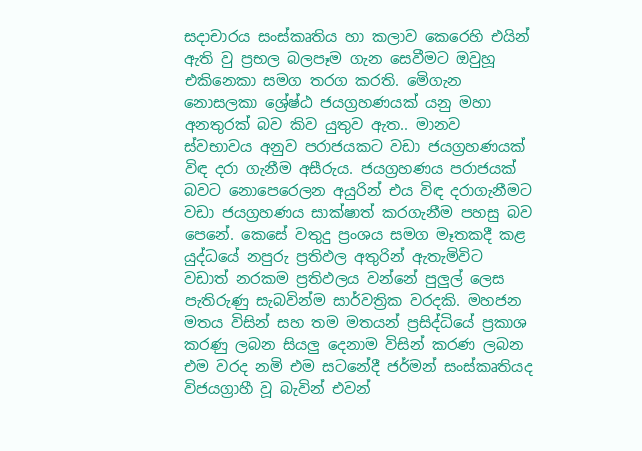සදාචාරය සංස්කෘතිය හා කලාව කෙරෙහි එයින් ඇති වු ප්‍රභල බලපෑම ගැන සෙවීමට ඔවුහූ එකිනෙකා සමග තරග කරති. මෙිගැන නොසලකා ශ්‍රේෂ්ඨ ජයග්‍රහණයක් යනු මහා අනතුරක් බව කිව යුතුව ඇත.. මානව ස්වභාවය අනුව පරාජයකට වඩා ජයග්‍රහණයක් විඳ දරා ගැනීම අසීරුය. ජයග්‍රහණය පරාජයක් බවට නොපෙරෙලන අයුරින් එය විඳ දරාගැනීමට වඩා ජයග්‍රහණය සාක්ෂාත් කරගැනීම පහසු බව පෙනේ. කෙසේ වතුදු ප්‍රංශය සමග මෑතකදී කළ යුද්ධයේ නපුරු ප්‍රතිඵල අතුරින් ඇතැමිවිට වඩාත් නරකම ප්‍රතිඵලය වන්නේ පුලුල් ලෙස පැතිරුණු සැබවින්ම සාර්වත්‍රික වරදකි. මහජන මතය විසින් සහ තම මතයන් ප්‍රසිද්ධියේ ප්‍රකාශ කරණු ලබන සියලු දෙනාම විසින් කරණ ලබන එම වරද නමි එම සටනේදී ජර්මන් සංස්කෘතියද විජයග්‍රාහී වූ බැවින් එවන්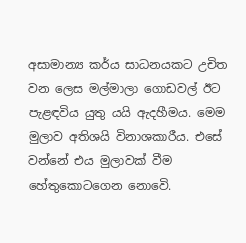අසාමාන්‍ය කර්ය සාධනයකට උචිත වන ලෙස මල්මාලා ගොඩවල් ඊට පැළඳවිය යුතු යයි ඇදහීමය. මෙම මුලාව අතිශයි විනාශකාරීය. එසේ වන්නේ එය මුලාවක් වීම හේතුකොටගෙන නොවෙි.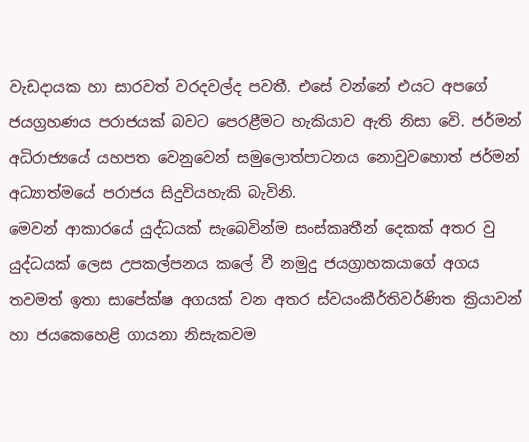වැඩදායක හා සාරවත් වරදවල්ද පවතී. එසේ වන්නේ එයට අපගේ ජයග්‍රහණය පරාජයක් බවට පෙරළීමට හැකියාව ඇති නිසා වෙි. ජර්මන් අධිරාජ්‍යයේ යහපත වෙනුවෙන් සමුලොත්පාටනය නොවුවහොත් ජර්මන් අධ්‍යාත්මයේ පරාජය සිදුවියහැකි බැවිනි.
මෙවන් ආකාරයේ යුද්ධයක් සැබෙවින්ම සංස්කෘතීන් දෙකක් අතර වු යුද්ධයක් ලෙස උපකල්පනය කලේ වී නමුදු ජයග්‍රාහකයාගේ අගය තවමත් ඉතා සාපේක්ෂ අගයක් වන අතර ස්වයංකීර්තිවර්ණිත ක්‍රියාවන් හා ජයකෙහෙළි ගායනා නිසැකවම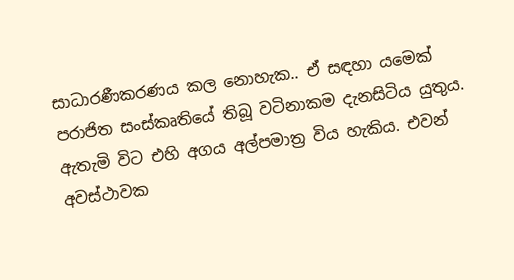සාධාරණීකරණය කල නොහැක.. ඒ සඳහා යමෙක් පරාජිත සංස්කෘතියේ තිබූ වටිනාකම දැනසිටිය යුතුය. ඇතැමි විට එහි අගය අල්පමාත්‍ර විය හැකිය. එවන් අවස්ථාවක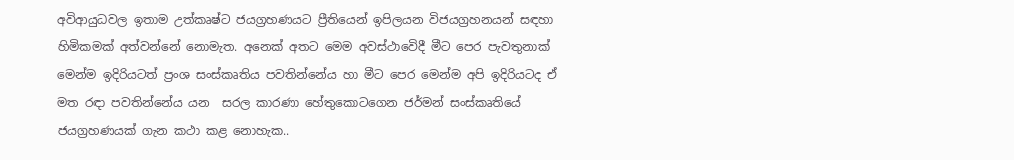අවිආයුධවල ඉතාම උත්කෘෂ්ට ජයග්‍රහණයට ප්‍රීතියෙන් ඉපිලයන විජයග්‍රහනයන් සඳහා හිමිකමක් අත්වන්නේ නොමැත. අනෙක් අතට මෙම අවස්ථාවෙිදී මීට පෙර පැවතුනාක් මෙන්ම ඉදිරියටත් ප්‍රංශ සංස්කෘතිය පවතින්නේය හා මීට පෙර මෙන්ම අපි ඉදිරියටද ඒ මත රඳා පවතින්නේය යන  සරල කාරණා හේතුකොටගෙන ජර්මන් සංස්කෘතියේ ජයග්‍රහණයක් ගැන කථා කළ නොහැක..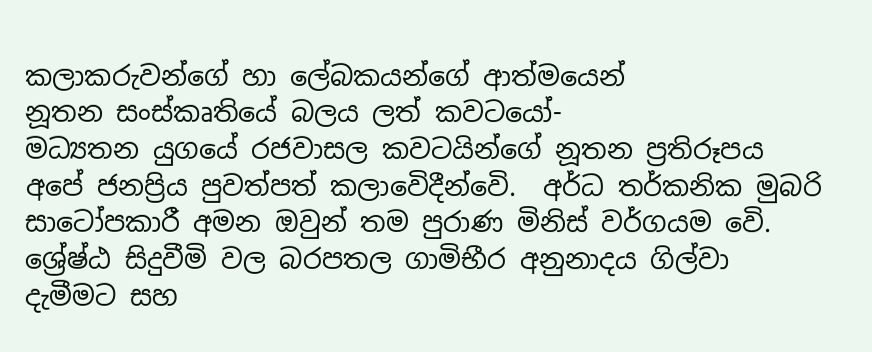ක‍‍ලාකරුවන්ගේ හා ලේබකයන්ගේ ආත්මයෙන්
නූතන සංස්කෘතියේ බලය ලත් කවටයෝ-
මධ්‍යතන යුගයේ රජවාසල කවටයින්ගේ නූතන ප්‍රතිරූපය අපේ ජනප්‍රිය පුවත්පත් කලාවෙිදීන්වෙි.  අර්ධ තර්කනික මුබරි සාටෝපකාරී අමන ඔවුන් තම පුරාණ මිනිස් වර්ගයම වෙි.  ශ්‍රේෂ්ඨ සිදුවීමි වල බරපතල ගාමිභීර අනුනාදය ගිල්වා දැමීමට සහ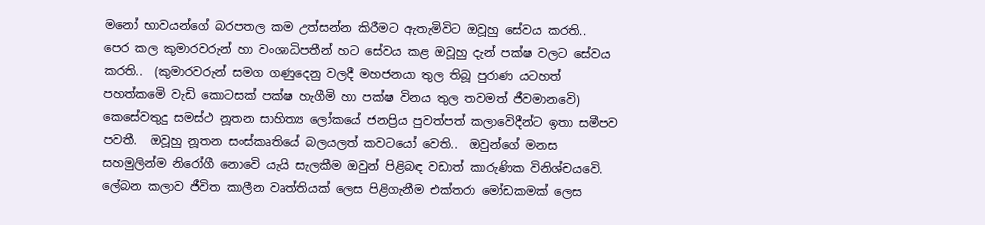මනෝ භාවයන්ගේ බරපතල කම උත්සන්න කිරීමට ඇතැමිවිට ඔවූහු සේවය කරති..  පෙර කල කුමාරවරුන් හා වංශාධිපතීන් හට සේවය කළ ඔවූහු දැන් පක්ෂ වලට සේවය කරති..  (කුමාරවරුන් සමග ගණුදෙනු වලදී මහජනයා තුල තිබූ පුරාණ යටහත් පහත්කමෙි වැඩි කොටසක් පක්ෂ හැගීමි හා පක්ෂ විනය තුල තවමත් ජීවමානවෙි)  කෙසේවතුදු සමස්ථ නූතන සාහිත්‍ය ලෝකයේ ජනප්‍රිය පුවත්පත් කලාවෙිදීන්ට ඉතා සමීපව පවතී.  ඔවූහු නූතන සංස්කෘතියේ බලයලත් කවටයෝ වෙති..  ඔවුන්ගේ මනස සහමුලින්ම නිරෝගී නොවෙි යැයි සැලකීම ඔවුන් පිළිබඳ වඩාත් කාරුණික විනිශ්චයවෙි.  ලේබන කලාව ජීවිත කාලීන වෘත්තියක් ලෙස පිළිගැනීම එක්තරා මෝඩකමක් ලෙස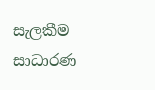සැලකීම සාධාරණ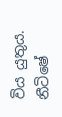විය යුතුය.
නීටිෂේ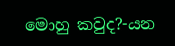මොහු කවුද?-යන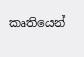කෘතියෙන්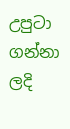උපුටා ගන්නා ලදි